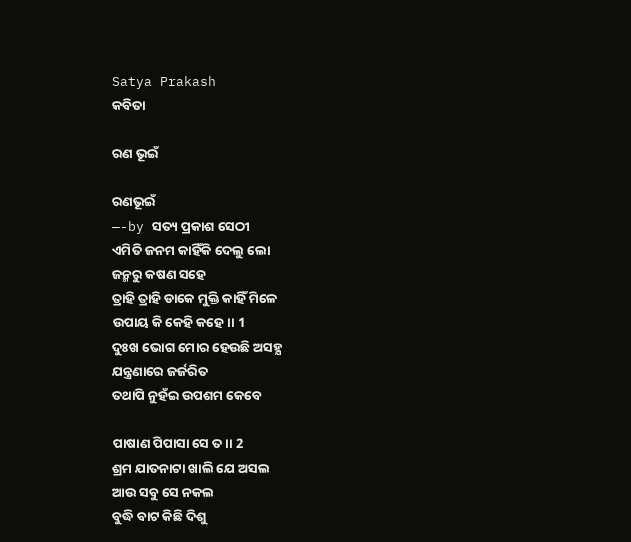Satya Prakash
କବିତା

ରଣ ଭୂଇଁ

ରଣଭୂଇଁ
—-by ସତ୍ୟ ପ୍ରକାଶ ସେଠୀ
ଏମିତି ଜନମ କାହିଁକି ଦେଲୁ ଲୋ
ଜନ୍ମରୁ କଷଣ ସହେ
ତ୍ରାହି ତ୍ରାହି ଡାକେ ମୁକ୍ତି କାହିଁ ମିଳେ
ଉପାୟ କି କେହି କହେ।। 1
ଦୁଃଖ ଭୋଗ ମୋର ହେଉଛି ଅସହ୍ଯ
ଯନ୍ତ୍ରଣାରେ ଜର୍ଜରିତ
ତଥାପି ନୁହଁଇ ଉପଶମ କେବେ

ପାଷାଣ ପିପାସା ସେ ତ।। 2
ଶ୍ରମ ଯାତନାଟା ଖାଲି ଯେ ଅସଲ
ଆଉ ସବୁ ସେ ନକଲ
ବୁଦ୍ଧି ବାଟ କିଛି ଦିଶୁ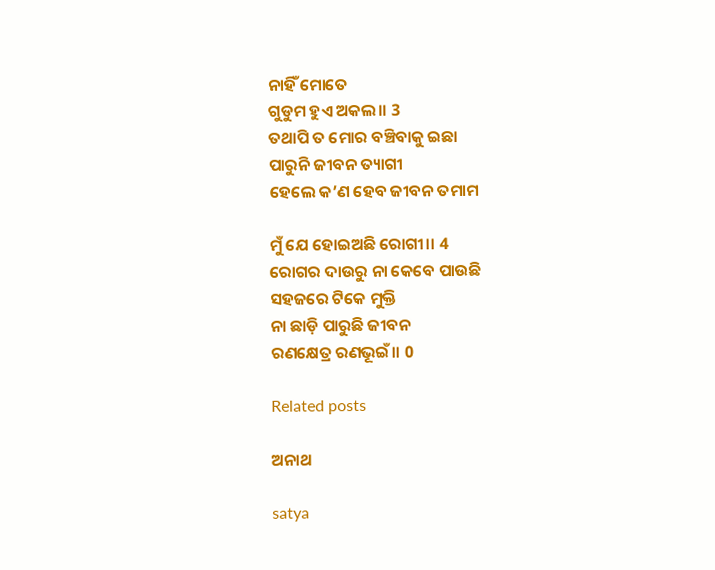ନାହିଁ ମୋତେ
ଗୁଡୁମ ହୁଏ ଅକଲ।। 3
ତଥାପି ତ ମୋର ବଞ୍ଚିବାକୁ ଇଛା
ପାରୁନି ଜୀବନ ତ୍ୟାଗୀ
ହେଲେ କ’ଣ ହେବ ଜୀବନ ତମାମ

ମୁଁ ଯେ ହୋଇଅଛି ରୋଗୀ।। 4
ରୋଗର ଦାଉରୁ ନା କେବେ ପାଉଛି
ସହଜରେ ଟିକେ ମୁକ୍ତି
ନା ଛାଡ଼ି ପାରୁଛି ଜୀବନ
ରଣକ୍ଷେତ୍ର ରଣଭୂଇଁ।। 0

Related posts

ଅନାଥ

satya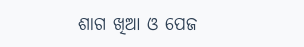ଶାଗ ଖିଆ ଓ ପେଜ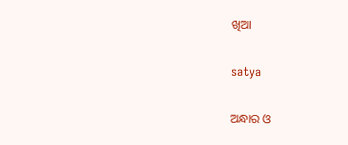ଖିଆ

satya

ଅନ୍ଧାର ଓ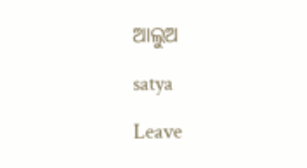ଆଲୁଅ

satya

Leave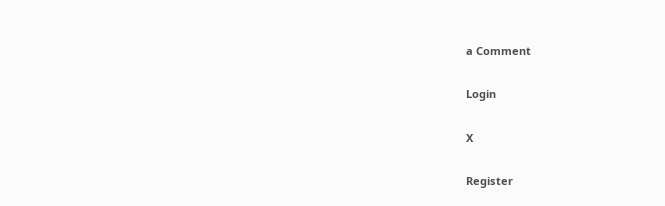a Comment

Login

X

Register